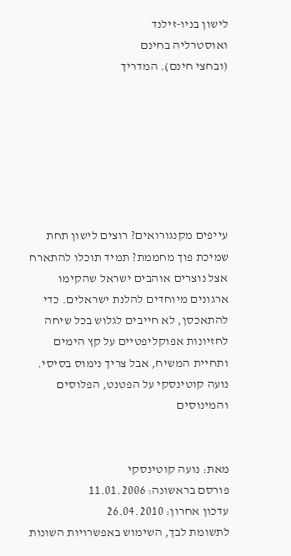לישון בניו-זילנד
ואוסטרליה בחינם
(ובחצי חינם). המדריך







עייפים מקנגורואים? רוצים לישון תחת שמיכת פוך מחממת? תמיד תוכלו להתארח אצל נוצרים אוהבים ישראל שהקימו ארגונים מיוחדים להלנת ישראלים. כדי להתאכסן, לא חייבים לגלוש בכל שיחה לחזיונות אפוקליפטיים על קץ הימים ותחיית המשיח, אבל צריך נימוס בסיסי. נועה קוטינסקי על הפטנט, הפלוסים והמינוסים


מאת: נועה קוטינסקי
פורסם בראשונה: 11.01.2006
עדכון אחרון: 26.04.2010
לתשומת לבך, השימוש באפשרויות השונות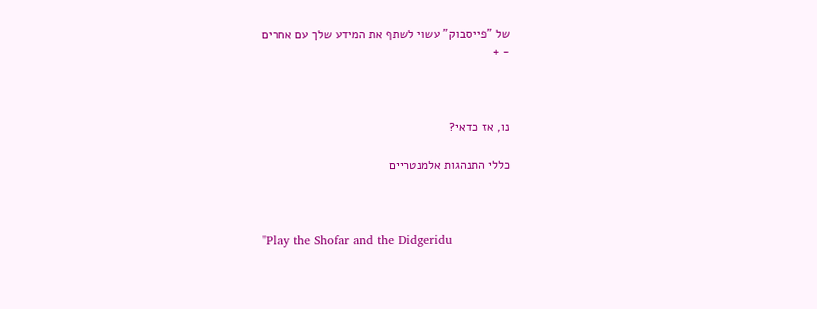של "פייסבוק" עשוי לשתף את המידע שלך עם אחרים
- +



נו, אז כדאי?

כללי התנהגות אלמנטריים



"Play the Shofar and the Didgeridu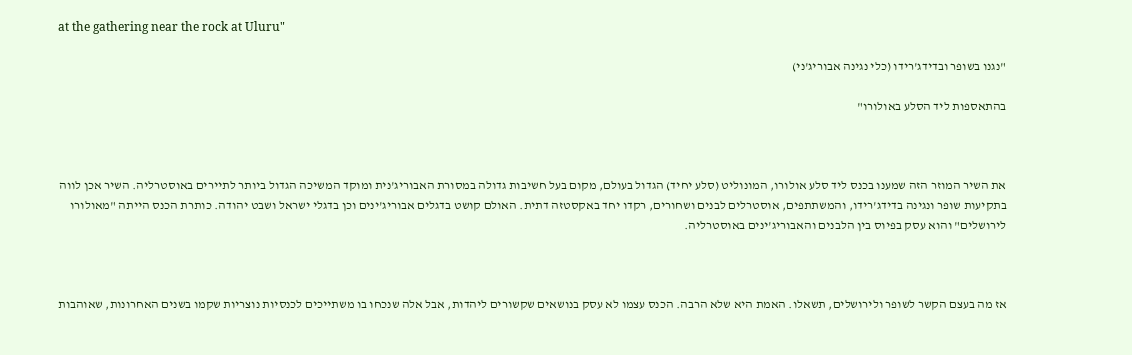at the gathering near the rock at Uluru"

"נגנו בשופר ובדידג'רידו (כלי נגינה אבוריג'ני)

בהתאספות ליד הסלע באולורו"



את השיר המוזר הזה שמענו בכנס ליד סלע אולורו, המונוליט (סלע יחיד) הגדול בעולם, מקום בעל חשיבות גדולה במסורת האבוריג'נית ומוקד המשיכה הגדול ביותר לתיירים באוסטרליה. השיר אכן לווה בתקיעות שופר ונגינה בדידג'רידו, והמשתתפים, אוסטרלים לבנים ושחורים, רקדו יחד באקסטזה דתית. האולם קושט בדגלים אבוריג'ינים וכן בדגלי ישראל ושבט יהודה. כותרת הכנס הייתה "מאולורו לירושלים" והוא עסק בפיוס בין הלבנים והאבוריג'ינים באוסטרליה.



אז מה בעצם הקשר לשופר ולירושלים, תשאלו. האמת היא שלא הרבה. הכנס עצמו לא עסק בנושאים שקשורים ליהדות, אבל אלה שנכחו בו משתייכים לכנסיות נוצריות שקמו בשנים האחרונות, שאוהבות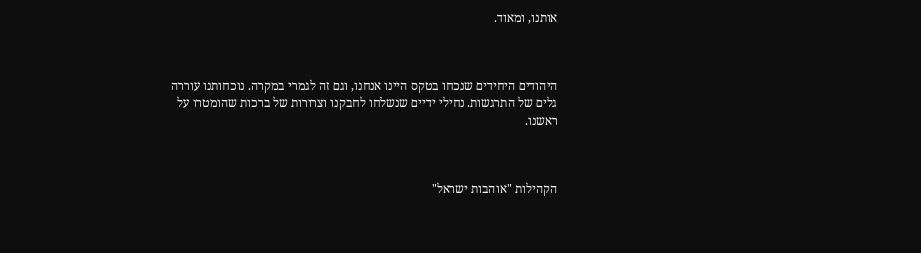אותנו, ומאוד.



היהודים היחידים שנכחו בטקס היינו אנחנו, וגם זה לגמרי במקרה. נוכחותנו עוררה גלים של התרגשות. נחילי ידיים שנשלחו לחבקנו וצרורות של ברכות שהומטרו על ראשנו.



הקהילות "אוהבות ישראל"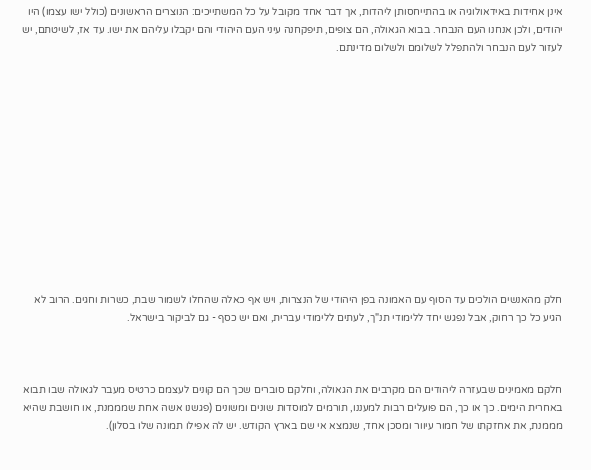אינן אחידות באידאולוגיה או בהתייחסותן ליהדות, אך דבר אחד מקובל על כל המשתייכים: הנוצרים הראשונים (כולל ישו עצמו) היו יהודים, ולכן אנחנו העם הנבחר. בבוא הגאולה, הם צופים, תיפקחנה עיני העם היהודי והם יקבלו עליהם את ישו. עד אז, לשיטתם, יש לעזור לעם הנבחר ולהתפלל לשלומם ולשלום מדינתם.













חלק מהאנשים הולכים עד הסוף עם האמונה בפן היהודי של הנצרות, ויש אף כאלה שהחלו לשמור שבת, כשרות וחגים. הרוב לא הגיע כל כך רחוק, אבל נפגש יחד ללימודי תנ"ך, לעתים ללימודי עברית, ואם יש כסף - גם לביקור בישראל.



חלקם מאמינים שבעזרה ליהודים הם מקרבים את הגאולה, וחלקם סוברים שכך הם קונים לעצמם כרטיס מעבר לגאולה שבו תבוא באחרית הימים. כך או כך, הם פועלים רבות למעננו, תורמים למוסדות שונים ומשונים (פגשנו אשה אחת שמממנת, או חושבת שהיא מממנת, את אחזקתו של חמור עיוור ומסכן אחד, שנמצא אי שם בארץ הקודש. יש לה אפילו תמונה שלו בסלון).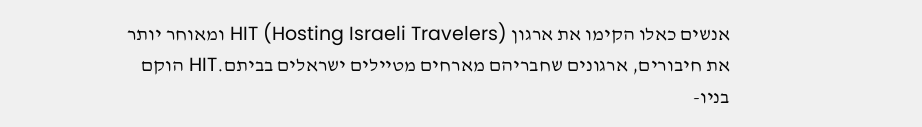אנשים כאלו הקימו את ארגון HIT (Hosting Israeli Travelers) ומאוחר יותר את חיבורים, ארגונים שחבריהם מארחים מטיילים ישראלים בביתם.HIT הוקם בניו-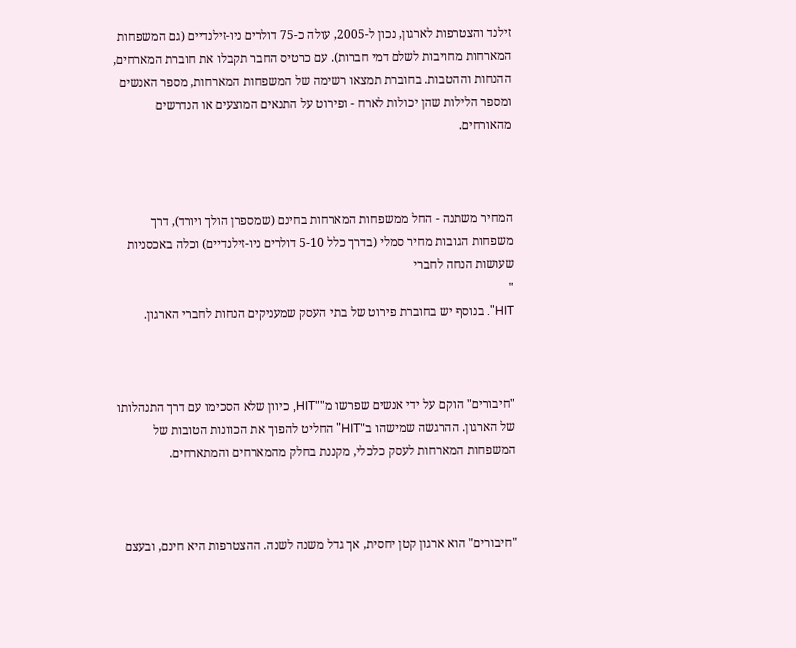זילנד והצטרפות לארגון, נכון ל-2005, עולה כ-75 דולרים ניו-זילנדיים (גם המשפחות המארחות מחויבות לשלם דמי חברות). עם כרטיס החבר תקבלו את חוברת המארחים, ההנחות וההטבות. בחוברת תמצאו רשימה של המשפחות המארחות, מספר האנשים ומספר הלילות שהן יכולות לארח - ופירוט על התנאים המוצעים או הנדרשים מהאורחים.



המחיר משתנה - החל ממשפחות המארחות בחינם (שמספרן הולך ויורד), דרך משפחות הגובות מחיר סמלי (בדרך כלל 5-10 דולרים ניו-זילנדיים) וכלה באכסניות שעושות הנחה לחברי
"
HIT". בנוסף יש בחוברת פירוט של בתי העסק שמעניקים הנחות לחברי הארגון.



"חיבורים" הוקם על ידי אנשים שפרשו מ""HIT, כיוון שלא הסכימו עם דרך התנהלותו של הארגון. ההרגשה שמישהו ב"HIT" החליט להפוך את הכוונות הטובות של המשפחות המארחות לעסק כלכלי, מקננת בחלק מהמארחים והמתארחים.



"חיבורים" הוא ארגון קטן יחסית, אך גדל משנה לשנה. ההצטרפות היא חינם, ובעצם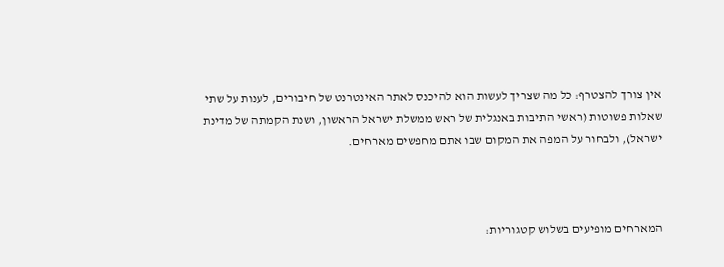אין צורך להצטרף: כל מה שצריך לעשות הוא להיכנס לאתר האינטרנט של חיבורים, לענות על שתי שאלות פשוטות (ראשי התיבות באנגלית של ראש ממשלת ישראל הראשון, ושנת הקמתה של מדינת ישראל), ולבחור על המפה את המקום שבו אתם מחפשים מארחים.



המארחים מופיעים בשלוש קטגוריות: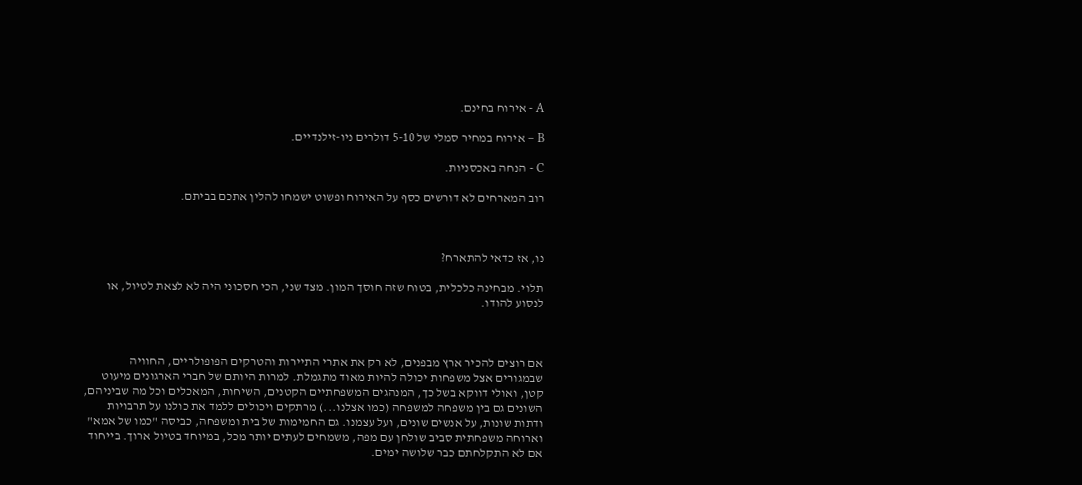A - אירוח בחינם.

B – אירוח במחיר סמלי של 5-10 דולרים ניו-זילנדיים.

C - הנחה באכסניות.

רוב המארחים לא דורשים כסף על האירוח ופשוט ישמחו להלין אתכם בביתם.



נו, אז כדאי להתארח?

תלוי. מבחינה כלכלית, בטוח שזה חוסך המון. מצד שני, הכי חסכוני היה לא לצאת לטיול, או לנסוע להודו.



אם רוצים להכיר ארץ מבפנים, לא רק את אתרי התיירות והטרקים הפופולריים, החוויה שבמגורים אצל משפחות יכולה להיות מאוד מתגמלת. למרות היותם של חברי הארגונים מיעוט קטן, ואולי דווקא בשל כך, המנהגים המשפחתיים הקטנים, השיחות, המאכלים וכל מה שביניהם, השונים גם בין משפחה למשפחה (כמו אצלנו...) מרתקים ויכולים ללמד את כולנו על תרבויות ודתות שונות, על אנשים שונים, ועל עצמנו. גם החמימות של בית ומשפחה, כביסה "כמו של אמא" וארוחה משפחתית סביב שולחן עם מפה, משמחים לעתים יותר מכל, במיוחד בטיול ארוך. בייחוד אם לא התקלחתם כבר שלושה ימים.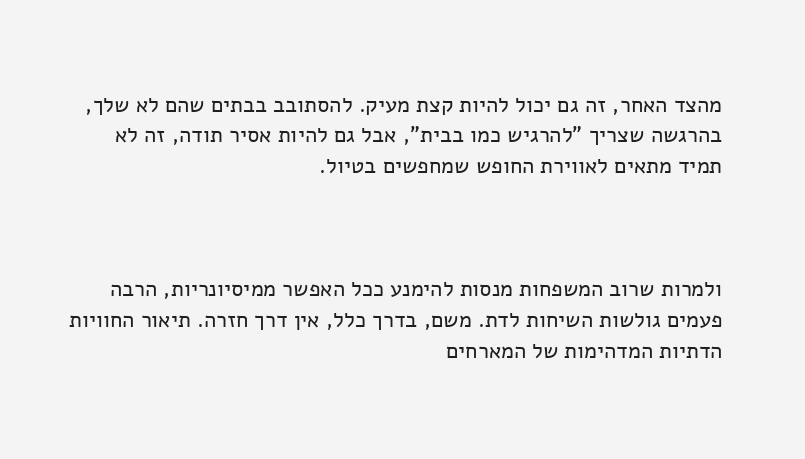מהצד האחר, זה גם יכול להיות קצת מעיק. להסתובב בבתים שהם לא שלך, בהרגשה שצריך "להרגיש כמו בבית", אבל גם להיות אסיר תודה, זה לא תמיד מתאים לאווירת החופש שמחפשים בטיול.



ולמרות שרוב המשפחות מנסות להימנע ככל האפשר ממיסיונריות, הרבה פעמים גולשות השיחות לדת. משם, בדרך כלל, אין דרך חזרה. תיאור החוויות הדתיות המדהימות של המארחים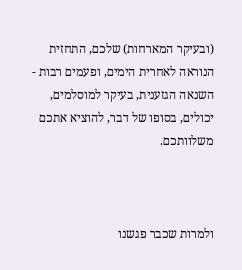(ובעיקר המארחות) שלכם, התחזית הנוראה לאחרית הימים, ופעמים רבות - השנאה הגזענית, בעיקר למוסלמים, יכולים, בסופו של דבר, להוציא אתכם משלוותכם.



ולמרות שכבר פגשנו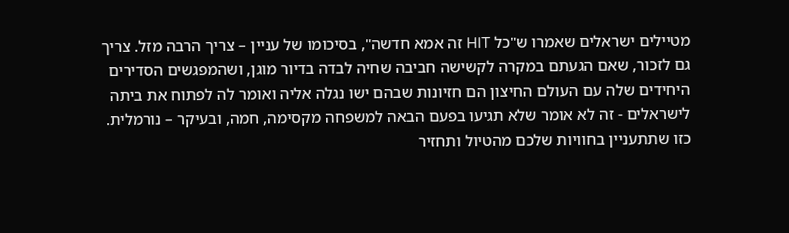מטיילים ישראלים שאמרו ש"כל HIT זה אמא חדשה", בסיכומו של עניין – צריך הרבה מזל. צריך גם לזכור, שאם הגעתם במקרה לקשישה חביבה שחיה לבדה בדיור מוגן, ושהמפגשים הסדירים היחידים שלה עם העולם החיצון הם חזיונות שבהם ישו נגלה אליה ואומר לה לפתוח את ביתה לישראלים - זה לא אומר שלא תגיעו בפעם הבאה למשפחה מקסימה, חמה, ובעיקר – נורמלית. כזו שתתעניין בחוויות שלכם מהטיול ותחזיר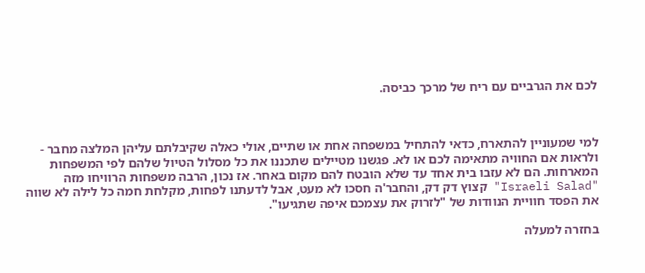לכם את הגרביים עם ריח של מרכך כביסה.



למי שמעוניין להתארח, כדאי להתחיל במשפחה אחת או שתיים, אולי כאלה שקיבלתם עליהן המלצה מחבר - ולראות אם החוויה מתאימה לכם או לא. פגשנו מטיילים שתכננו את כל מסלול הטיול שלהם לפי המשפחות המארחות. הם לא עזבו בית אחד עד שלא הובטח להם מקום באחר. אז נכון, הרבה משפחות הרוויחו מזה "Israeli Salad" קצוץ דק דק, והחבר'ה חסכו לא מעט, אבל לדעתנו לפחות, מקלחת חמה כל לילה לא שווה את הפסד חוויית הנוודות של "לזרוק את עצמכם איפה שתגיעו".

בחזרה למעלה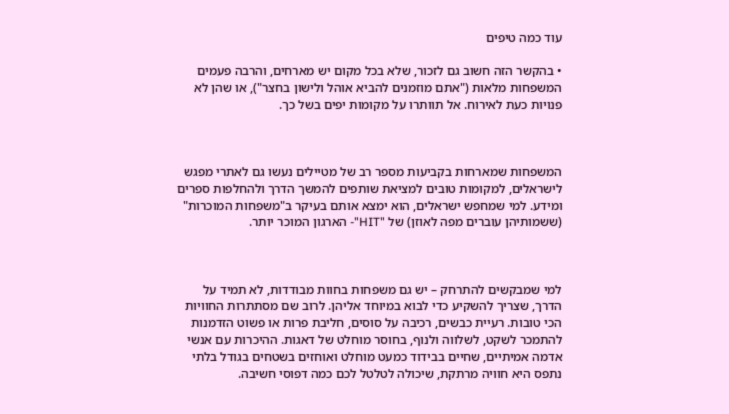עוד כמה טיפים

• בהקשר הזה חשוב גם לזכור, שלא בכל מקום יש מארחים, והרבה פעמים המשפחות מלאות ("אתם מוזמנים להביא אוהל ולישון בחצר"), או שהן לא פנויות כעת לאירוח. אל תוותרו על מקומות יפים בשל כך.



המשפחות שמארחות בקביעות מספר רב של מטיילים נעשו גם לאתרי מפגש לישראלים, למקומות טובים למציאת שותפים להמשך הדרך ולהחלפות ספרים ומידע. למי שמחפש ישראלים, הוא ימצא אותם בעיקר ב"משפחות המוכרות" (ששמותיהן עוברים מפה לאוזן) של "HIT"- הארגון המוכר יותר.



למי שמבקשים להתרחק – יש גם משפחות בחוות מבודדות, לא תמיד על הדרך, שצריך להשקיע כדי לבוא במיוחד אליהן. לרוב שם מסתתרות החוויות הכי טובות. רעיית כבשים, רכיבה על סוסים, חליבת פרות או פשוט הזדמנות להתמכר לשקט, לשלווה ולנוף, בחוסר מוחלט של דאגות. ההיכרות עם אנשי אדמה אמיתיים, שחיים בבידוד כמעט מוחלט ואוחזים בשטחים בגודל בלתי נתפס היא חוויה מרתקת, שיכולה לטלטל לכם כמה דפוסי חשיבה.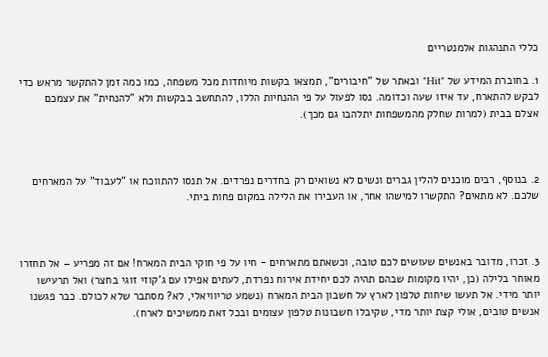כללי התנהגות אלמנטריים

1. בחוברת המידע של "Hit" ובאתר של "חיבורים", תמצאו בקשות מיוחדות מכל משפחה, כמו כמה זמן להתקשר מראש כדי לבקש להתארח, עד איזו שעה וכדומה. נסו לפעול על פי ההנחיות הללו, להתחשב בבקשות ולא "להנחית" את עצמכם אצלם בבית (למרות שחלק מהמשפחות יתלהבו גם מכך).



2. בנוסף, רבים מוכנים להלין גברים ונשים לא נשואים רק בחדרים נפרדים. אל תנסו להתווכח או "לעבוד" על המארחים שלכם. לא מתאים? התקשרו למישהו אחר, או העבירו את הלילה במקום פחות ביתי.



3. זכרו, מדובר באנשים שעושים לכם טובה, וכשאתם מתארחים - חיו על פי חוקי הבית המארח! אם זה מפריע – אל תחזרו מאוחר בלילה (כן, יהיו מקומות שבהם תהיה לכם יחידת אירוח נפרדת, לעתים אפילו עם ג'קוזי זוגי בחצר) ואל תרעישו יותר מידי. אל תעשו שיחות טלפון לארץ על חשבון הבית המארח (נשמע טריוויאלי, לא? מסתבר שלא לכולם. כבר פגשנו אנשים טובים, אולי קצת יותר מדי, שקיבלו חשבונות טלפון עצומים ובכל זאת ממשיכים לארח).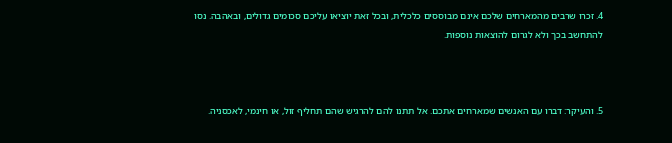4. זכרו שרבים מהמארחים שלכם אינם מבוססים כלכלית, ובכל זאת יוציאו עליכם סכומים גדולים, ובאהבה. נסו להתחשב בכך ולא לגרום להוצאות נוספות.



5. והעיקר: דברו עם האנשים שמארחים אתכם. אל תתנו להם להרגיש שהם תחליף זול, או חינמי, לאכסניה.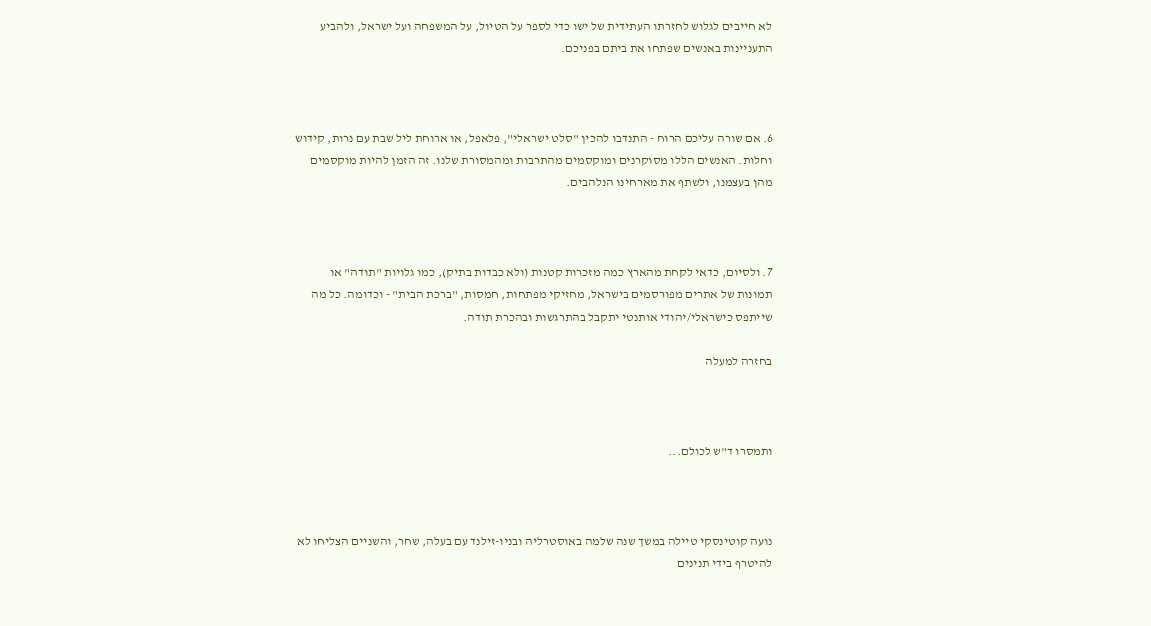לא חייבים לגלוש לחזרתו העתידית של ישו כדי לספר על הטיול, על המשפחה ועל ישראל, ולהביע התעניינות באנשים שפתחו את ביתם בפניכם.



6. אם שורה עליכם הרוח - התנדבו להכין "סלט ישראלי", פלאפל, או ארוחת ליל שבת עם נרות, קידוש וחלות. האנשים הללו מסוקרנים ומוקסמים מהתרבות ומהמסורת שלנו. זה הזמן להיות מוקסמים מהן בעצמנו, ולשתף את מארחינו הנלהבים.



7. ולסיום, כדאי לקחת מהארץ כמה מזכרות קטנות (ולא כבדות בתיק), כמו גלויות "תודה" או תמונות של אתרים מפורסמים בישראל, מחזיקי מפתחות, חמסות, "ברכת הבית" - וכדומה. כל מה שייתפס כישראלי/יהודי אותנטי יתקבל בהתרגשות ובהכרת תודה.

בחזרה למעלה



ותמסרו ד"ש לכולם...



נועה קוטינסקי טיילה במשך שנה שלמה באוסטרליה ובניו-זילנד עם בעלה, שחר, והשניים הצליחו לא להיטרף בידי תנינים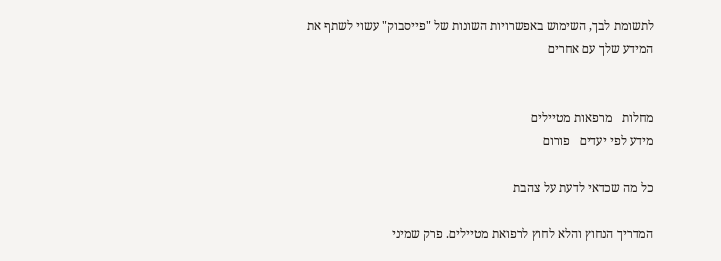לתשומת לבך, השימוש באפשרויות השונות של "פייסבוק" עשוי לשתף את המידע שלך עם אחרים


מחלות   מרפאות מטיילים
מידע לפי יעדים   פורום

כל מה שכדאי לדעת על צהבת

המדריך הנחוץ והלא לחוץ לרפואת מטיילים. פרק שמיני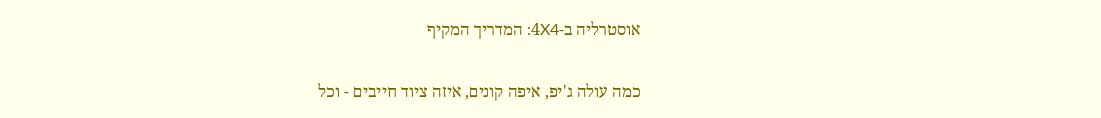אוסטרליה ב-4X4: המדריך המקיף

כמה עולה ג'יפ, איפה קונים, איזה ציוד חייבים - וכל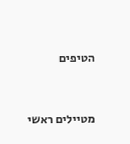הטיפים


מטיילים ראשי